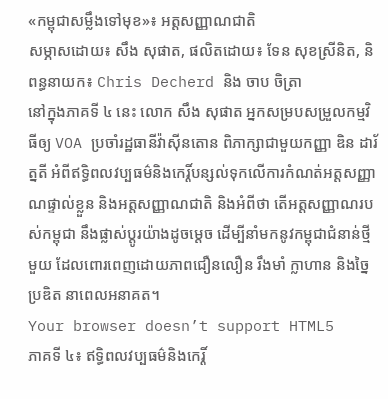«កម្ពុជាសម្លឹងទៅមុខ»៖ អត្តសញ្ញាណជាតិ
សម្ភាសដោយ៖ សឹង សុផាត, ផលិតដោយ៖ ទែន សុខស្រីនិត, និពន្ធនាយក៖ Chris Decherd និង ចាប ចិត្រា
នៅក្នុងភាគទី ៤ នេះ លោក សឹង សុផាត អ្នកសម្របសម្រួលកម្មវិធីឲ្យ VOA ប្រចាំរដ្ឋធានីវ៉ាស៊ីនតោន ពិភាក្សាជាមួយកញ្ញា ឌិន ដារ័ត្នតី អំពីឥទ្ធិពលវប្បធម៌និងកេរ្តិ៍បន្សល់ទុកលើការកំណត់អត្តសញ្ញាណផ្ទាល់ខ្លួន និងអត្តសញ្ញាណជាតិ និងអំពីថា តើអត្តសញ្ញាណរបស់កម្ពុជា នឹងផ្លាស់ប្តូរយ៉ាងដូចម្តេច ដើម្បីនាំមកនូវកម្ពុជាជំនាន់ថ្មីមួយ ដែលពោរពេញដោយភាពជឿនលឿន រឹងមាំ ក្លាហាន និងច្នៃប្រឌិត នាពេលអនាគត។
Your browser doesn’t support HTML5
ភាគទី ៤៖ ឥទ្ធិពលវប្បធម៌និងកេរ្តិ៍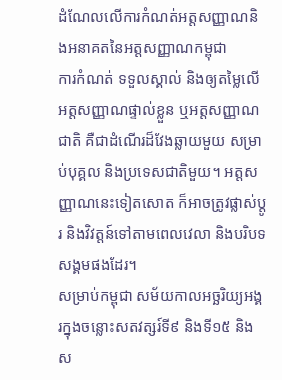ដំណែលលើការកំណត់អត្តសញ្ញាណនិងអនាគតនៃអត្តសញ្ញាណកម្ពុជា
ការកំណត់ ទទួលស្គាល់ និងឲ្យតម្លៃលើអត្តសញ្ញាណផ្ទាល់ខ្លួន ឬអត្តសញ្ញាណជាតិ គឺជាដំណើរដ៏វែងឆ្លាយមួយ សម្រាប់បុគ្គល និងប្រទេសជាតិមួយ។ អត្តសញ្ញាណនេះទៀតសោត ក៏អាចត្រូវផ្លាស់ប្តូរ និងវិវត្តន៍ទៅតាមពេលវេលា និងបរិបទសង្គមផងដែរ។
សម្រាប់កម្ពុជា សម័យកាលអច្ឆរិយ្យអង្គរក្នុងចន្លោះសតវត្សរ៍ទី៩ និងទី១៥ និងស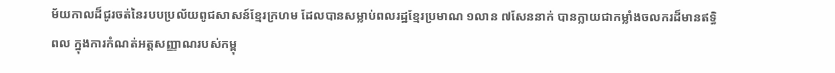ម័យកាលដ៏ជូរចត់នៃរបបប្រល័យពូជសាសន៍ខ្មែរក្រហម ដែលបានសម្លាប់ពលរដ្ឋខ្មែរប្រមាណ ១លាន ៧សែននាក់ បានក្លាយជាកម្លាំងចលករដ៏មានឥទ្ធិពល ក្នុងការកំណត់អត្តសញ្ញាណរបស់កម្ពុ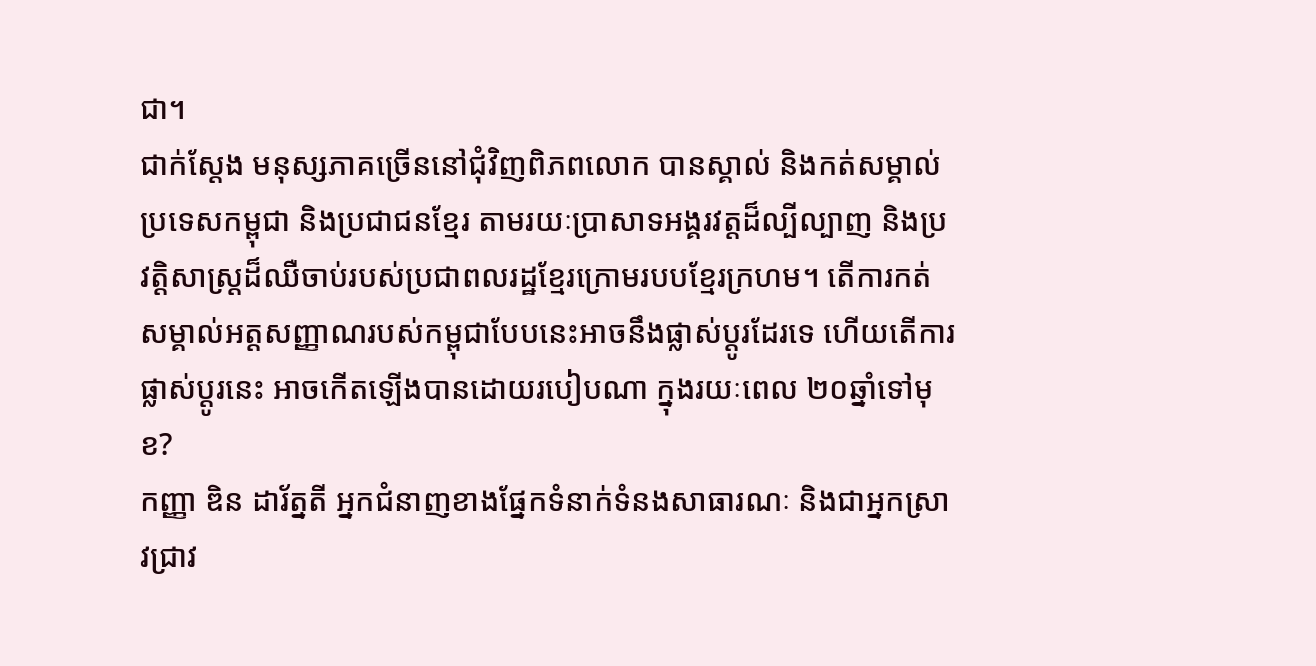ជា។
ជាក់ស្តែង មនុស្សភាគច្រើននៅជុំវិញពិភពលោក បានស្គាល់ និងកត់សម្គាល់ប្រទេសកម្ពុជា និងប្រជាជនខ្មែរ តាមរយៈប្រាសាទអង្គរវត្តដ៏ល្បីល្បាញ និងប្រវត្តិសាស្ត្រដ៏ឈឺចាប់របស់ប្រជាពលរដ្ឋខ្មែរក្រោមរបបខ្មែរក្រហម។ តើការកត់សម្គាល់អត្តសញ្ញាណរបស់កម្ពុជាបែបនេះអាចនឹងផ្លាស់ប្តូរដែរទេ ហើយតើការផ្លាស់ប្តូរនេះ អាចកើតឡើងបានដោយរបៀបណា ក្នុងរយៈពេល ២០ឆ្នាំទៅមុខ?
កញ្ញា ឌិន ដារ័ត្នតី អ្នកជំនាញខាងផ្នែកទំនាក់ទំនងសាធារណៈ និងជាអ្នកស្រាវជ្រាវ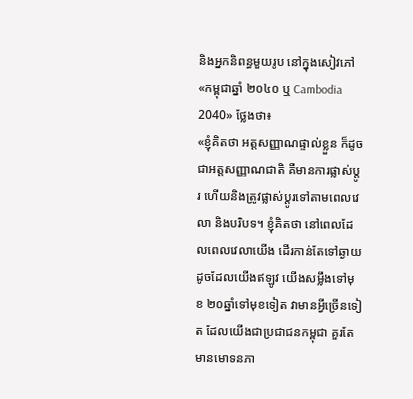និងអ្នកនិពន្ធមួយរូប នៅក្នុងសៀវភៅ «កម្ពុជាឆ្នាំ ២០៤០ ឬ Cambodia 2040» ថ្លែងថា៖
«ខ្ញុំគិតថា អត្តសញ្ញាណផ្ទាល់ខ្លួន ក៏ដូចជាអត្តសញ្ញាណជាតិ គឺមានការផ្លាស់ប្តូរ ហើយនិងត្រូវផ្លាស់ប្តូរទៅតាមពេលវេលា និងបរិបទ។ ខ្ញុំគិតថា នៅពេលដែលពេលវេលាយើង ដើរកាន់តែទៅឆ្ងាយ ដូចដែលយើងឥឡូវ យើងសម្លឹងទៅមុខ ២០ឆ្នាំទៅមុខទៀត វាមានអ្វីច្រើនទៀត ដែលយើងជាប្រជាជនកម្ពុជា គួរតែមានមោទនភា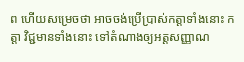ព ហើយសម្រេចថា អាចចង់ប្រើប្រាស់កត្តាទាំងនោះ កត្តា វិជ្ជមានទាំងនោះ ទៅតំណាងឲ្យអត្តសញ្ញាណ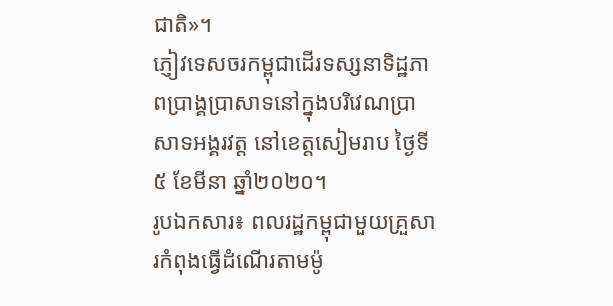ជាតិ»។
ភ្ញៀវទេសចរកម្ពុជាដើរទស្សនាទិដ្ឋភាពប្រាង្គប្រាសាទនៅក្នុងបរិវេណប្រាសាទអង្គរវត្ត នៅខេត្តសៀមរាប ថ្ងៃទី ៥ ខែមីនា ឆ្នាំ២០២០។
រូបឯកសារ៖ ពលរដ្ឋកម្ពុជាមួយគ្រួសារកំពុងធ្វើដំណើរតាមម៉ូ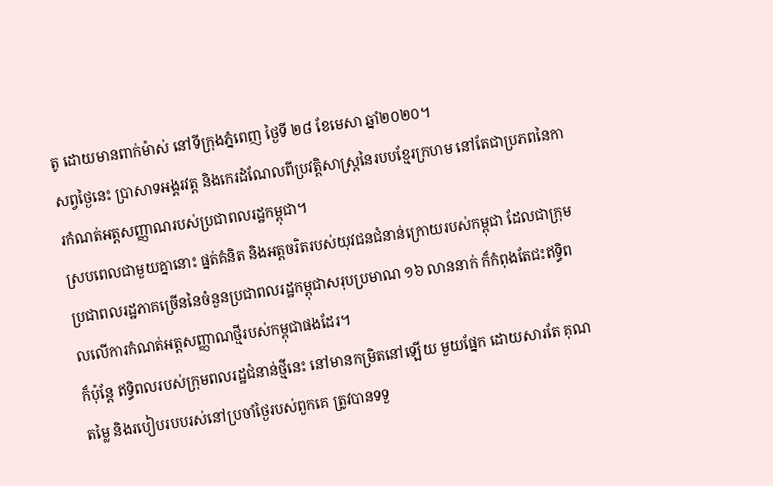តូ ដោយមានពាក់ម៉ាស់ នៅទីក្រុងភ្នំពេញ ថ្ងៃទី ២៨ ខែមេសា ឆ្នាំ២០២០។
សព្វថ្ងៃនេះ ប្រាសាទអង្គរវត្ត និងកេរដំណែលពីប្រវត្តិសាស្ត្រនៃរបបខ្មែរក្រហម នៅតែជាប្រភពនៃការកំណត់អត្តសញ្ញាណរបស់ប្រជាពលរដ្ឋកម្ពុជា។
ស្របពេលជាមួយគ្នានោះ ផ្នត់គំនិត និងអត្តចរិតរបស់យុវជនជំនាន់ក្រោយរបស់កម្ពុជា ដែលជាក្រុមប្រជាពលរដ្ឋភាគច្រើននៃចំនួនប្រជាពលរដ្ឋកម្ពុជាសរុបប្រមាណ ១៦ លាននាក់ ក៏កំពុងតែជះឥទ្ធិពលលើការកំណត់អត្តសញ្ញាណថ្មីរបស់កម្ពុជាផងដែរ។
ក៏ប៉ុន្តែ ឥទ្ធិពលរបស់ក្រុមពលរដ្ឋជំនាន់ថ្មីនេះ នៅមានកម្រិតនៅឡើយ មួយផ្នែក ដោយសារតែ គុណតម្លៃ និងរបៀបរបបរស់នៅប្រចាំថ្ងៃរបស់ពួកគេ ត្រូវបានទទួ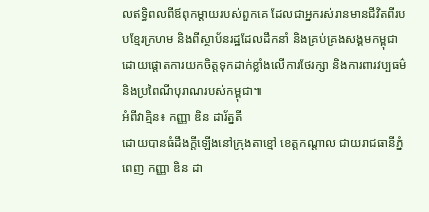លឥទ្ធិពលពីឪពុកម្តាយរបស់ពួកគេ ដែលជាអ្នករស់រានមានជីវិតពីរបបខ្មែរក្រហម និងពីស្ថាប័នរដ្ឋដែលដឹកនាំ និងគ្រប់គ្រងសង្គមកម្ពុជា ដោយផ្តោតការយកចិត្តទុកដាក់ខ្លាំងលើការថែរក្សា និងការពារវប្បធម៌ និងប្រពៃណីបុរាណរបស់កម្ពុជា៕
អំពីវាគ្មិន៖ កញ្ញា ឌិន ដារ័ត្នតី
ដោយបានធំដឹងក្តីឡើងនៅក្រុងតាខ្មៅ ខេត្តកណ្តាល ជាយរាជធានីភ្នំពេញ កញ្ញា ឌិន ដា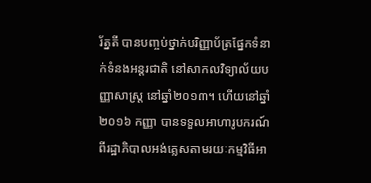រ័ត្នតី បានបញ្ចប់ថ្នាក់បរិញ្ញាប័ត្រផ្នែកទំនាក់ទំនងអន្តរជាតិ នៅសាកលវិទ្យាល័យបញ្ញាសាស្រ្ត នៅឆ្នាំ២០១៣។ ហើយនៅឆ្នាំ២០១៦ កញ្ញា បានទទួលអាហារូបករណ៍ពីរដ្ឋាភិបាលអង់គ្លេសតាមរយៈកម្មវិធីអា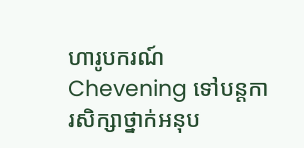ហារូបករណ៍ Chevening ទៅបន្តការសិក្សាថ្នាក់អនុប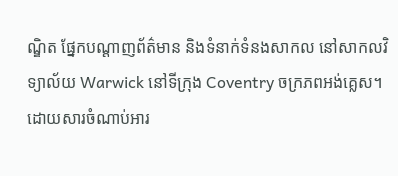ណ្ឌិត ផ្នែកបណ្តាញព័ត៌មាន និងទំនាក់ទំនងសាកល នៅសាកលវិទ្យាល័យ Warwick នៅទីក្រុង Coventry ចក្រភពអង់គ្លេស។ ដោយសារចំណាប់អារ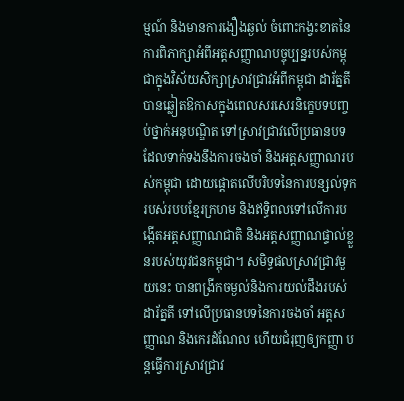ម្មណ៍ និងមានការងឿងឆ្ងល់ ចំពោះកង្វះខាតនៃការពិភាក្សាអំពីអត្តសញ្ញាណបច្ចុប្បន្នរបស់កម្ពុជាក្នុងវិស័យសិក្សាស្រាវជ្រាវអំពីកម្ពុជា ដារ័ត្នតី បានឆ្លៀតឱកាសក្នុងពេលសរសេរនិក្ខេបទបញ្ចប់ថ្នាក់អនុបណ្ឌិត ទៅស្រាវជ្រាវលើប្រធានបទដែលទាក់ទងនឹងការចងចាំ និងអត្តសញ្ញាណរបស់កម្ពុជា ដោយផ្តោតលើបរិបទនៃការបន្សល់ទុករបស់របបខ្មែរក្រហម និងឥទ្ធិពលទៅលើការបង្កើតអត្តសញ្ញាណជាតិ និងអត្តសញ្ញាណផ្ទាល់ខ្លួនរបស់យុវជនកម្ពុជា។ សមិទ្ធផលស្រាវជ្រាវមួយនេះ បានពង្រីកចម្ងល់និងការយល់ដឹងរបស់ ដារ័ត្នតី ទៅលើប្រធានបទនៃការចងចាំ អត្តសញ្ញាណ និងកេរដំណែល ហើយជំរុញឲ្យកញ្ញា បន្តធ្វើការស្រាវជ្រាវ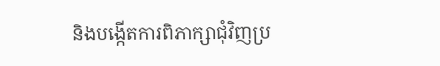និងបង្កើតការពិភាក្សាជុំវិញប្រ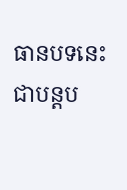ធានបទនេះ ជាបន្តប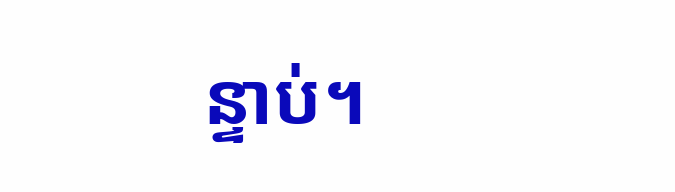ន្ទាប់។